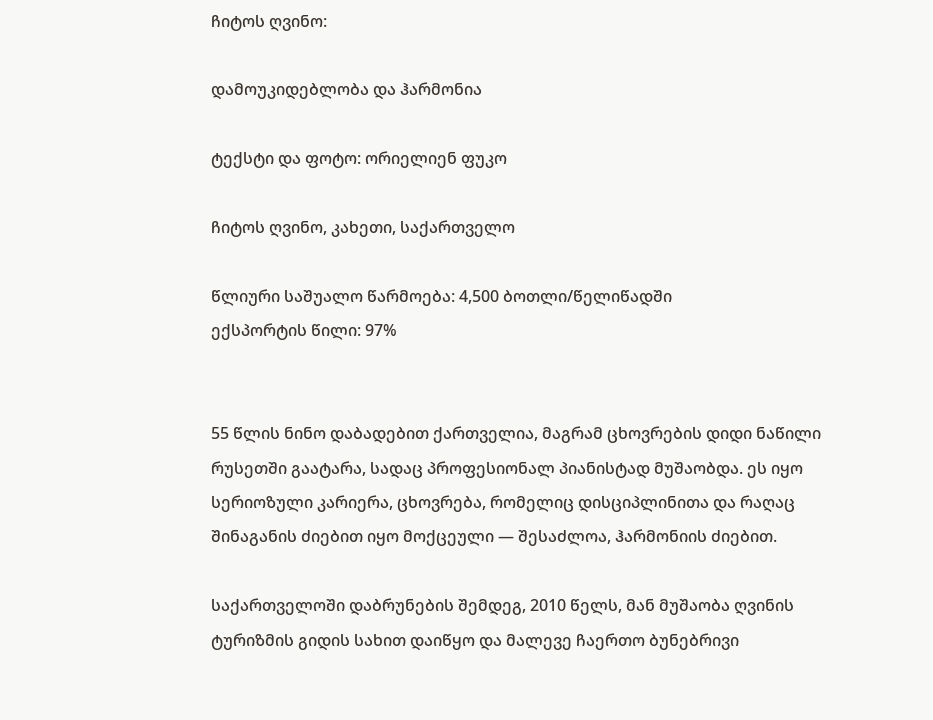ჩიტოს ღვინო:

დამოუკიდებლობა და ჰარმონია

ტექსტი და ფოტო: ორიელიენ ფუკო

ჩიტოს ღვინო, კახეთი, საქართველო

წლიური საშუალო წარმოება: 4,500 ბოთლი/წელიწადში
ექსპორტის წილი: 97%


55 წლის ნინო დაბადებით ქართველია, მაგრამ ცხოვრების დიდი ნაწილი რუსეთში გაატარა, სადაც პროფესიონალ პიანისტად მუშაობდა. ეს იყო სერიოზული კარიერა, ცხოვრება, რომელიც დისციპლინითა და რაღაც შინაგანის ძიებით იყო მოქცეული — შესაძლოა, ჰარმონიის ძიებით.

საქართველოში დაბრუნების შემდეგ, 2010 წელს, მან მუშაობა ღვინის ტურიზმის გიდის სახით დაიწყო და მალევე ჩაერთო ბუნებრივი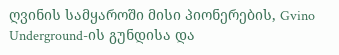ღვინის სამყაროში მისი პიონერების, Gvino Underground-ის გუნდისა და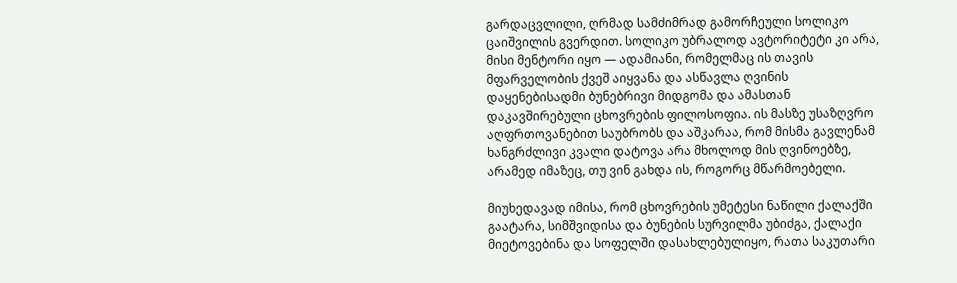გარდაცვლილი, ღრმად სამძიმრად გამორჩეული სოლიკო ცაიშვილის გვერდით. სოლიკო უბრალოდ ავტორიტეტი კი არა, მისი მენტორი იყო — ადამიანი, რომელმაც ის თავის მფარველობის ქვეშ აიყვანა და ასწავლა ღვინის დაყენებისადმი ბუნებრივი მიდგომა და ამასთან დაკავშირებული ცხოვრების ფილოსოფია. ის მასზე უსაზღვრო აღფრთოვანებით საუბრობს და აშკარაა, რომ მისმა გავლენამ ხანგრძლივი კვალი დატოვა არა მხოლოდ მის ღვინოებზე, არამედ იმაზეც, თუ ვინ გახდა ის, როგორც მწარმოებელი.

მიუხედავად იმისა, რომ ცხოვრების უმეტესი ნაწილი ქალაქში გაატარა, სიმშვიდისა და ბუნების სურვილმა უბიძგა, ქალაქი მიეტოვებინა და სოფელში დასახლებულიყო, რათა საკუთარი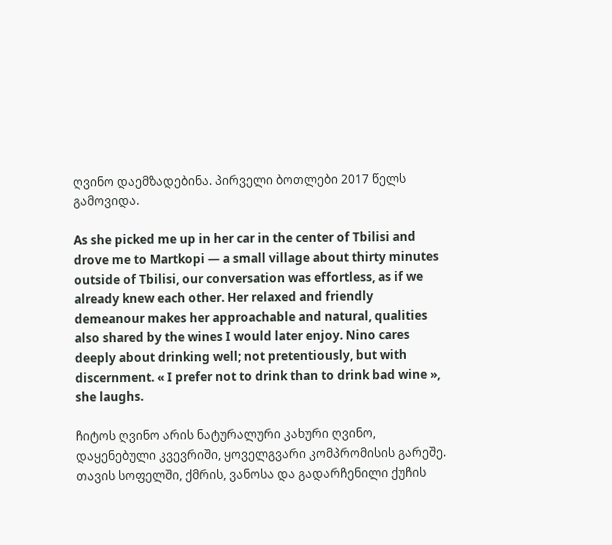ღვინო დაემზადებინა. პირველი ბოთლები 2017 წელს გამოვიდა.

As she picked me up in her car in the center of Tbilisi and drove me to Martkopi — a small village about thirty minutes outside of Tbilisi, our conversation was effortless, as if we already knew each other. Her relaxed and friendly demeanour makes her approachable and natural, qualities also shared by the wines I would later enjoy. Nino cares deeply about drinking well; not pretentiously, but with discernment. « I prefer not to drink than to drink bad wine », she laughs.

ჩიტოს ღვინო არის ნატურალური კახური ღვინო, დაყენებული კვევრიში, ყოველგვარი კომპრომისის გარეშე. თავის სოფელში, ქმრის, ვანოსა და გადარჩენილი ქუჩის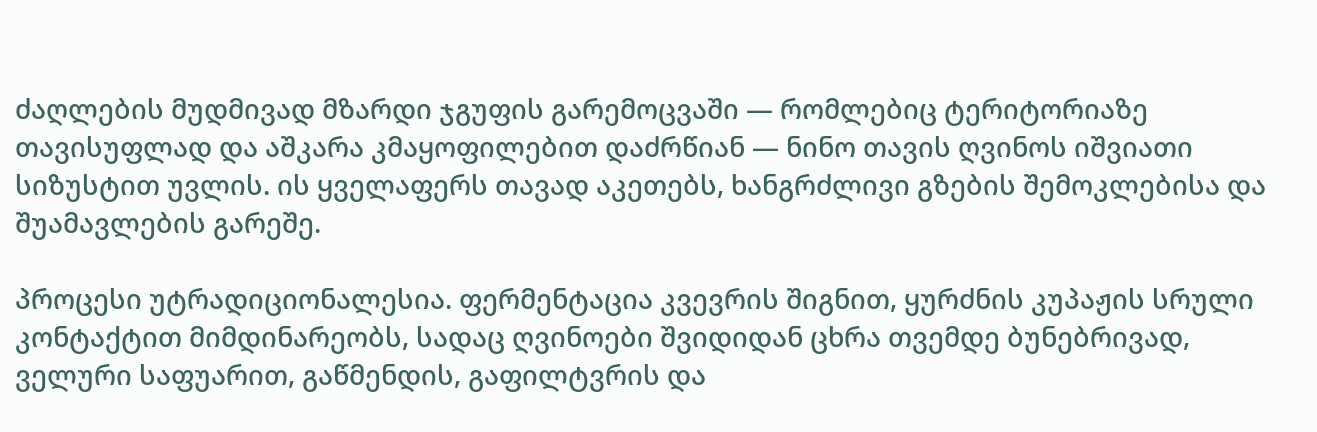ძაღლების მუდმივად მზარდი ჯგუფის გარემოცვაში — რომლებიც ტერიტორიაზე თავისუფლად და აშკარა კმაყოფილებით დაძრწიან — ნინო თავის ღვინოს იშვიათი სიზუსტით უვლის. ის ყველაფერს თავად აკეთებს, ხანგრძლივი გზების შემოკლებისა და შუამავლების გარეშე.

პროცესი უტრადიციონალესია. ფერმენტაცია კვევრის შიგნით, ყურძნის კუპაჟის სრული კონტაქტით მიმდინარეობს, სადაც ღვინოები შვიდიდან ცხრა თვემდე ბუნებრივად, ველური საფუარით, გაწმენდის, გაფილტვრის და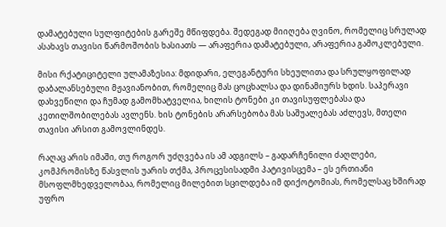დამატებული სულფიტების გარეშე მწიფდება. შედეგად მიიღება ღვინო, რომელიც სრულად ასახავს თავისი წარმოშობის ხასიათს — არაფერია დამატებული, არაფერია გამოკლებული.

მისი რქატიციტელი ულამაზესია: მდიდარი, ელეგანტური სხეულითა და სრულყოფილად დაბალანსებული მჟავიანობით, რომელიც მას ცოცხალსა და დინამიურს ხდის. საპერავი დახვეწილი და ჩუმად გამომხატველია, ხილის ტონები კი თავისუფლებასა და კეთილშობილებას ავლენს. ხის ტონების არარსებობა მას საშუალებას აძლევს, მთელი თავისი არსით გამოვლინდეს.

რაღაც არის იმაში, თუ როგორ უძღვება ის ამ ადგილს – გადარჩენილი ძაღლები, კომპრომისზე წასვლის უარის თქმა, პროცესისადმი პატივისცემა – ეს ერთიანი მსოფლმხედველობაა, რომელიც მილებით სცილდება იმ დიქოტომიას, რომელსაც ხშირად უფრო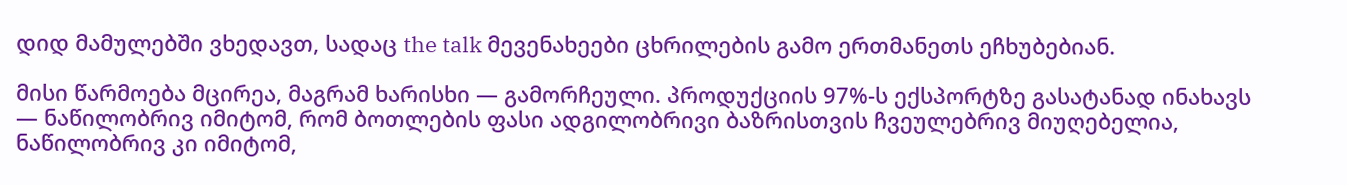დიდ მამულებში ვხედავთ, სადაც the talk მევენახეები ცხრილების გამო ერთმანეთს ეჩხუბებიან.

მისი წარმოება მცირეა, მაგრამ ხარისხი — გამორჩეული. პროდუქციის 97%-ს ექსპორტზე გასატანად ინახავს — ნაწილობრივ იმიტომ, რომ ბოთლების ფასი ადგილობრივი ბაზრისთვის ჩვეულებრივ მიუღებელია, ნაწილობრივ კი იმიტომ,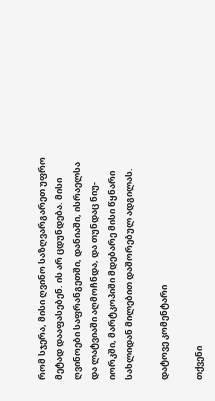რომ სჯერა, მისი ღვინო საზღვარგარეთ უფრო მეტად დააფასებენ. ის არ ცდუნდება. მისი ღვინოები საფრანგეთში, დანიაში, ისრაელსა და ლატვიაში აღმოჩნდა, და თუნდაც ნიუ-იორკში, მარტკოპიში მდებარე მისი წყნარი სახლიდან მილებით დაშორებულ ადგილას.

დატოვე კომენტარი

თქვენი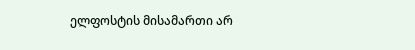ელფოსტის მისამართი არ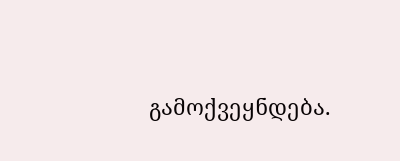გამოქვეყნდება.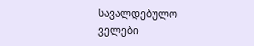სავალდებულო ველები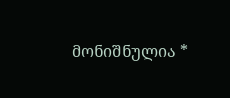მონიშნულია *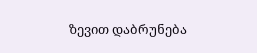ზევით დაბრუნება